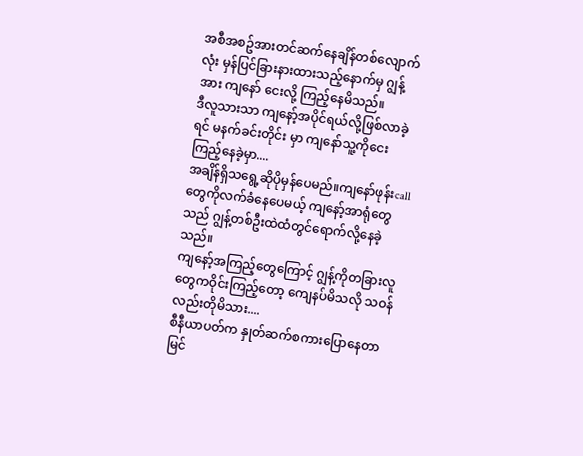အစီအစဥ်အားတင်ဆက်နေချိန်တစ်လျောက်လုံး မှန်ပြင်ခြားနားထားသည့်နောက်မှ ဂျွန့်အား ကျနော် ငေးလို့ ကြည့်နေမိသည်။
ဒီလူသားသာ ကျနော့်အပိုင်ရယ်လို့ဖြစ်လာခဲ့ရင် မနက်ခင်းတိုင်း မှာ ကျနော်သူ့ကိုငေးကြည့်နေခဲ့မှာ....
အချိန်ရှိသရွေ့ဆိုပိုမှန်ပေမည်။ကျနော်ဖုန်းcall တွေကိုလက်ခံနေပေမယ့် ကျနော့်အာရုံတွေသည် ဂျွန့်တစ်ဦးထဲထံတွင်ရောက်လို့နေခဲ့သည်။
ကျနော့်အကြည့်တွေကြောင့် ဂျွန့်ကိုတခြားလူတွေကဝိုင်းကြည့်တော့ ကျေနပ်မိသလို သဝန်လည်းတိုမိသား....
စီနီယာပတ်က နှုတ်ဆက်စကားပြောနေတာမြင်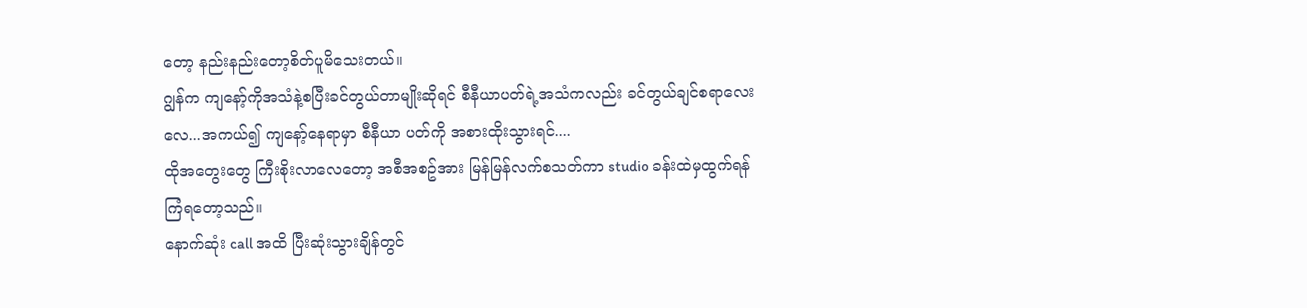တော့ နည်းနည်းတော့စိတ်ပူမိသေးတယ်။
ဂျွန်က ကျနော့်ကိုအသံနဲ့စပြီးခင်တွယ်တာမျိုးဆိုရင် စီနီယာပတ်ရဲ့အသံကလည်း ခင်တွယ်ချင်စရာလေးလေ...အကယ်၍ ကျနော့်နေရာမှာ စီနီယာ ပတ်ကို အစားထိုးသွားရင်....
ထိုအတွေးတွေ ကြီးစိုးလာလေတော့ အစီအစဥ်အား မြန်မြန်လက်စသတ်ကာ studio ခန်းထဲမှထွက်ရန်ကြံရတော့သည်။
နောက်ဆုံး call အထိ ပြီးဆုံးသွားချိန်တွင်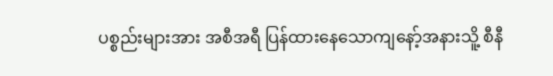ပစ္စည်းများအား အစီအရီ ပြန်ထားနေသောကျနော့်အနားသိူ့ စီနီ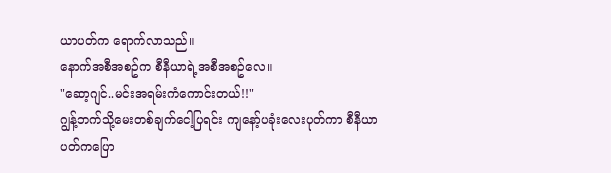ယာပတ်က ရောက်လာသည်။
နောက်အစီအစဥ်က စီနီယာရဲ့အစီအစဥ်လေ။
"ဆော့ဂျင်..မင်းအရမ်းကံကောင်းတယ်!!"
ဂျွန့်ဘက်သို့မေးတစ်ချက်ငေါ့ပြရင်း ကျနော့်ပခုံးလေးပုတ်ကာ စီနီယာပတ်ကပြော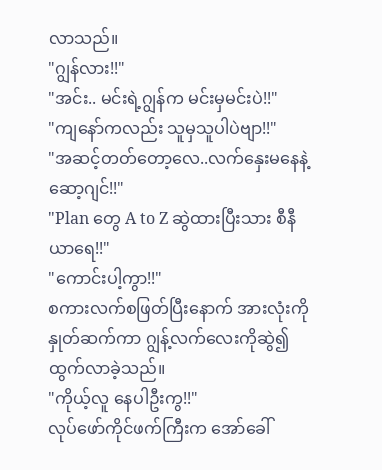လာသည်။
"ဂျွန်လား!!"
"အင်း.. မင်းရဲ့ဂျွန်က မင်းမှမင်းပဲ!!"
"ကျနော်ကလည်း သူမှသူပါပဲဗျာ!!"
"အဆင့်တတ်တော့လေ..လက်နှေးမနေနဲ့ ဆော့ဂျင်!!"
"Plan တွေ A to Z ဆွဲထားပြီးသား စီနီယာရေ!!"
"ကောင်းပါ့ကွာ!!"
စကားလက်စဖြတ်ပြီးနောက် အားလုံးကိုနှုတ်ဆက်ကာ ဂျွန့်လက်လေးကိုဆွဲ၍ထွက်လာခဲ့သည်။
"ကိုယ့်လူ နေပါဦးကွ!!"
လုပ်ဖော်ကိုင်ဖက်ကြီးက အော်ခေါ်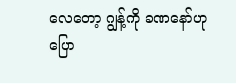လေတော့ ဂျွန့်ကို ခဏနော်ဟုပြော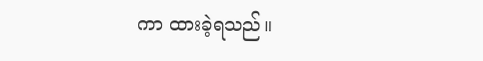ကာ ထားခဲ့ရသည်။